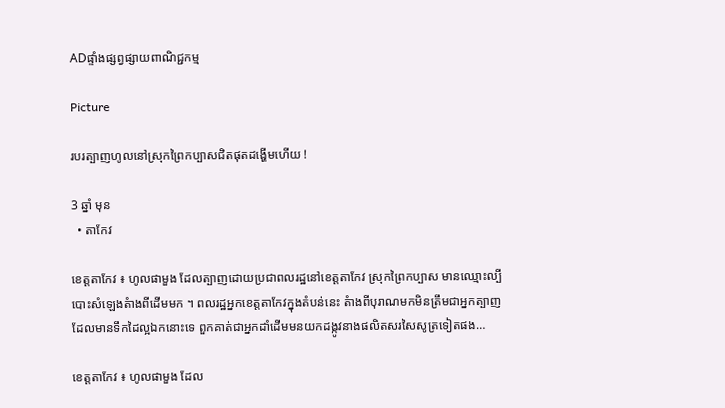ADផ្ទាំងផ្សព្វផ្សាយពាណិជ្ជកម្ម

Picture

របរត្បាញហូលនៅស្រុកព្រៃកប្បាសជិតផុតដង្ហើមហើយ !

3 ឆ្នាំ មុន
  • តាកែវ

ខេត្តតាកែវ ៖ ហូលផាមួង ដែលត្បាញដោយប្រជាពលរដ្ឋនៅខេត្តតាកែវ ស្រុកព្រៃកប្បាស មានឈ្មោះល្បីបោះសំឡេងតំាងពីដើមមក ។ ពលរដ្ឋអ្នកខេត្តតាកែវក្នុងតំបន់នេះ តំាងពីបុរាណមកមិនត្រឹមជាអ្នកត្បាញដែលមានទឹកដៃល្អឯកនោះទេ ពួកគាត់ជាអ្នកដាំដើមមនយកដង្កូវនាងផលិតសរសៃសូត្រទៀតផង…

ខេត្តតាកែវ ៖ ហូលផាមួង ដែល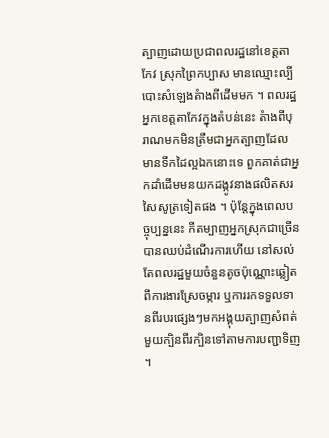ត្បាញដោយប្រជាពលរដ្ឋនៅខេត្តតាកែវ ស្រុកព្រៃកប្បាស មានឈ្មោះល្បីបោះសំឡេងតំាងពីដើមមក ។ ពលរដ្ឋអ្នកខេត្តតាកែវក្នុងតំបន់នេះ តំាងពីបុរាណមកមិនត្រឹមជាអ្នកត្បាញដែលមានទឹកដៃល្អឯកនោះទេ ពួកគាត់ជាអ្នកដាំដើមមនយកដង្កូវនាងផលិតសរសៃសូត្រទៀតផង ។ ប៉ុន្តែក្នុងពេលបច្ចុប្បន្ននេះ កីតម្បាញអ្នកស្រុកជាច្រើនបានឈប់ដំណើរការហើយ នៅសល់តែពលរដ្ឋមួយចំនួនតូចប៉ុណ្ណោះឆ្លៀតពីការងារស្រែចម្ការ ឬការរកទទួលទានពីរបរផ្សេងៗមកអង្គុយត្បាញសំពត់មួយក្បិនពីរក្បិនទៅតាមការបញ្ជាទិញ ។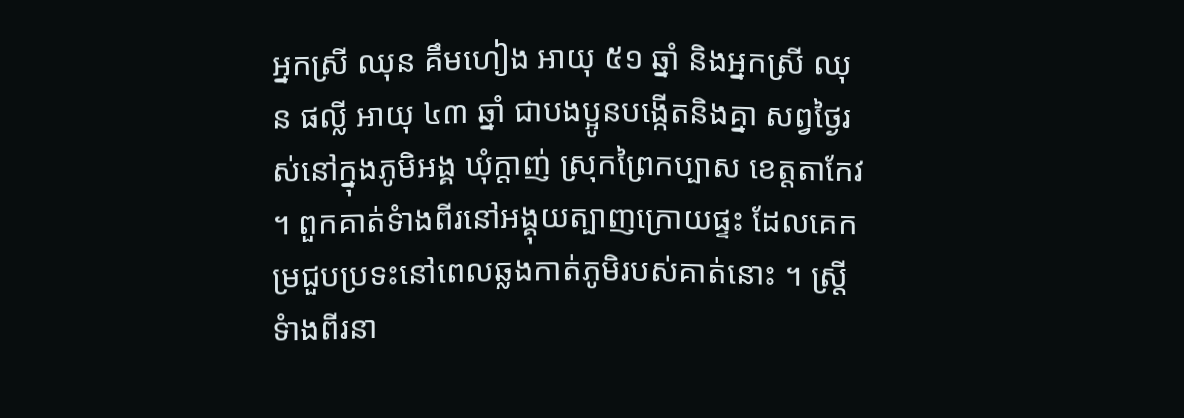អ្នកស្រី ឈុន គឹមហៀង អាយុ ៥១ ឆ្នាំ និងអ្នកស្រី ឈុន ផល្លី អាយុ ៤៣ ឆ្នាំ ជាបងប្អូនបង្កើតនិងគ្នា សព្វថ្ងៃរស់នៅក្នុងភូមិអង្គ ឃុំក្តាញ់ ស្រុកព្រៃកប្បាស ខេត្តតាកែវ ។ ពួកគាត់ទំាងពីរនៅអង្គុយត្បាញក្រោយផ្ទះ ដែលគេកម្រជួបប្រទះនៅពេលឆ្លងកាត់ភូមិរបស់គាត់នោះ ។ ស្រ្តីទំាងពីរនា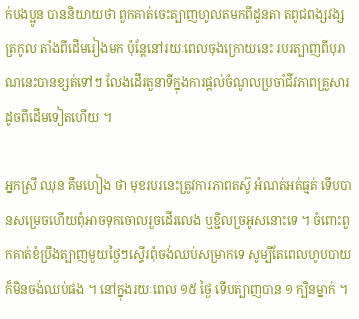ក់បងប្អូន បាននិយាយថា ពួកគាត់ចេះត្បាញហូលតមកពីដូនតា តពូជពង្សវង្សត្រកូល តាំងពីដើមរៀងមក ប៉ុន្តែនៅរយៈពេលចុងក្រោយនេះ របរត្បាញពីបុរាណនេះបានខ្សត់ទៅៗ លែងដើរតួនាទីក្នុងការផ្តល់ចំណូលប្រចាំជីវភាពគ្រួសារដូចពីដើមទៀតហើយ ។

អ្នកស្រី ឈុន គឹមហៀង ថា មុខរបរនេះត្រូវការភាពតស៊ូ អំណត់អត់ធ្មត់ ទើបបានសម្រេចហើយពុំអាចទុកចោលរួចដើរលេង ឬខ្ជិលច្រអូសនោះទេ ។ ចំពោះពួកគាត់ខំប្រឹងត្បាញមួយថ្ងៃៗស្ទើរពុំចង់ឈប់សម្រាកទេ សូម្បីតែពេលហូបបាយក៏មិនចង់ឈប់ផង ។ នៅក្នុងរយៈពេល ១៥ ថ្ងៃ ទើបត្បាញបាន ១ ក្បិនម្នាក់ ។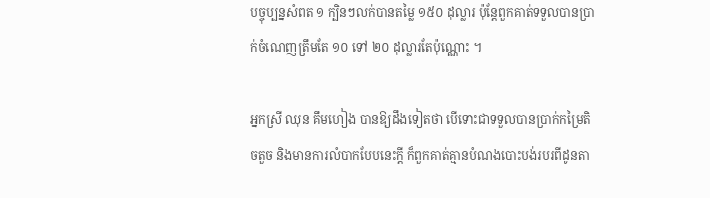បច្ចុប្បន្នសំពត ១ ក្បិនៗលក់បានតម្លៃ ១៥០ ដុល្លារ ប៉ុន្តែពួកគាត់ទទួលបានប្រាក់ចំណេញត្រឹមតែ ១០ ទៅ ២០ ដុល្លារតែប៉ុណ្ណោះ ។

អ្នកស្រី ឈុន គឹមហៀង បានឱ្យដឹងទៀតថា បើទោះជាទទួលបានប្រាក់កម្រៃតិចតួច និងមានការលំបាកបែបនេះក្ដី ក៏ពួកគាត់គ្មានបំណងបោះបង់របរពីដូនតា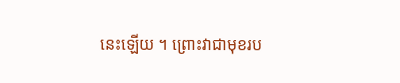នេះឡើយ ។ ព្រោះវាជាមុខរប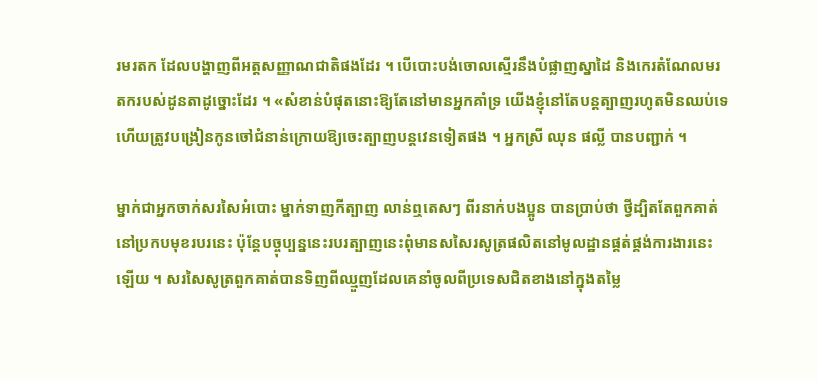រមរតក ដែលបង្ហាញពីអត្តសញ្ញាណជាតិផងដែរ ។ បើបោះបង់ចោលស្មើរនឹងបំផ្លាញស្នាដៃ និងកេរតំណែលមរតករបស់ដូនតាដូច្នោះដែរ ។ «សំខាន់បំផុតនោះឱ្យតែនៅមានអ្នកគាំទ្រ យើងខ្ញុំនៅតែបន្តត្បាញរហូតមិនឈប់ទេ ហើយត្រូវបង្រៀនកូនចៅជំនាន់ក្រោយឱ្យចេះត្បាញបន្តវេនទៀតផង ។ អ្នកស្រី ឈុន ផល្លី បានបញ្ជាក់ ។

ម្នាក់ជាអ្នកចាក់សរសៃអំបោះ ម្នាក់ទាញកីត្បាញ លាន់ឮតេសៗ ពីរនាក់បងប្អូន បានប្រាប់ថា ថ្វីដ្បិតតែពួកគាត់នៅប្រកបមុខរបរនេះ ប៉ុន្តែបច្ចុប្បន្ននេះរបរត្បាញនេះពុំមានសសៃរសូត្រផលិតនៅមូលដ្ឋានផ្គត់ផ្គង់ការងារនេះឡើយ ។ សរសៃសូត្រពួកគាត់បានទិញពីឈ្មួញដែលគេនាំចូលពីប្រទេសជិតខាងនៅក្នុងតម្លៃ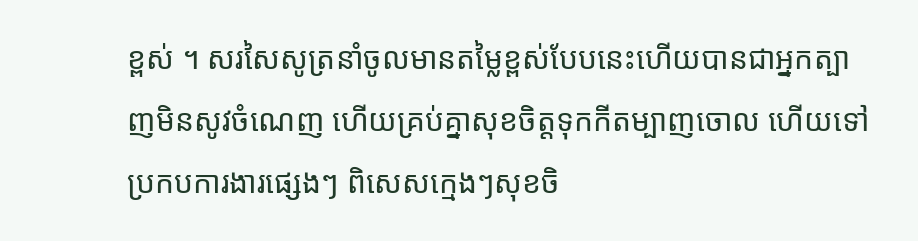ខ្ពស់ ។ សរសៃសូត្រនាំចូលមានតម្លៃខ្ពស់បែបនេះហើយបានជាអ្នកត្បាញមិនសូវចំណេញ ហើយគ្រប់គ្នាសុខចិត្តទុកកីតម្បាញចោល ហើយទៅប្រកបការងារផ្សេងៗ ពិសេសក្មេងៗសុខចិ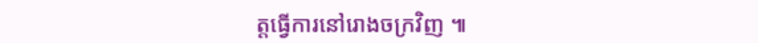ត្តធ្វើការនៅរោងចក្រវិញ ៕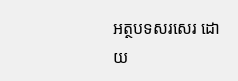អត្ថបទសរសេរ ដោយ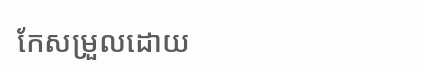កែសម្រួលដោយ